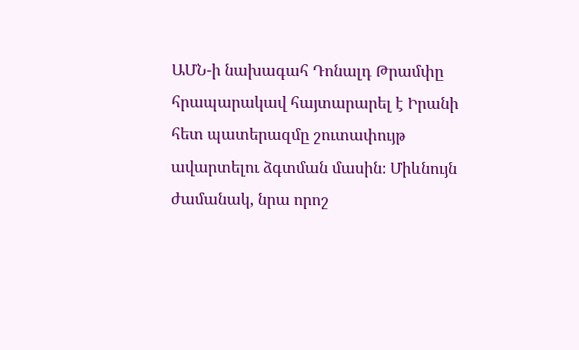ԱՄՆ-ի նախագահ Դոնալդ Թրամփը հրապարակավ հայտարարել է Իրանի հետ պատերազմը շուտափույթ ավարտելու ձգտման մասին։ Միևնույն ժամանակ, նրա որոշ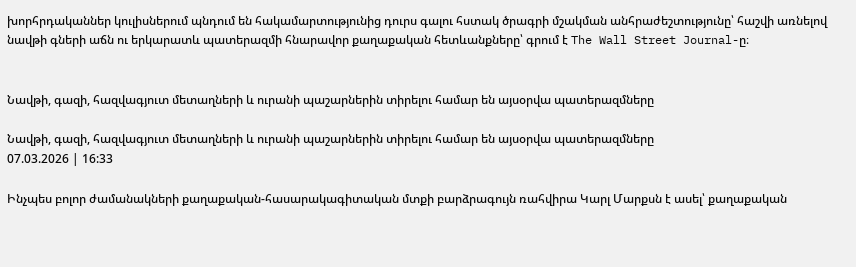խորհրդականներ կուլիսներում պնդում են հակամարտությունից դուրս գալու հստակ ծրագրի մշակման անհրաժեշտությունը՝ հաշվի առնելով նավթի գների աճն ու երկարատև պատերազմի հնարավոր քաղաքական հետևանքները՝ գրում է The Wall Street Journal-ը։


Նավթի, գազի, հազվագյուտ մետաղների և ուրանի պաշարներին տիրելու համար են այսօրվա պատերազմները

Նավթի, գազի, հազվագյուտ մետաղների և ուրանի պաշարներին տիրելու համար են այսօրվա պատերազմները
07.03.2026 | 16:33

Ինչպես բոլոր ժամանակների քաղաքական-հասարակագիտական մտքի բարձրագույն ռահվիրա Կարլ Մարքսն է ասել՝ քաղաքական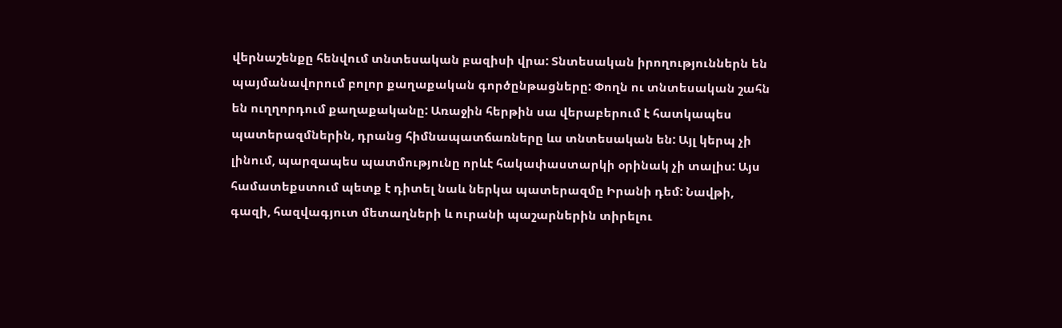վերնաշենքը հենվում տնտեսական բազիսի վրա: Տնտեսական իրողություններն են պայմանավորում բոլոր քաղաքական գործընթացները: Փողն ու տնտեսական շահն են ուղղորդում քաղաքականը: Առաջին հերթին սա վերաբերում է հատկապես պատերազմներին, դրանց հիմնապատճառները ևս տնտեսական են: Այլ կերպ չի լինում, պարզապես պատմությունը որևէ հակափաստարկի օրինակ չի տալիս: Այս համատեքստում պետք է դիտել նաև ներկա պատերազմը Իրանի դեմ: Նավթի, գազի, հազվագյուտ մետաղների և ուրանի պաշարներին տիրելու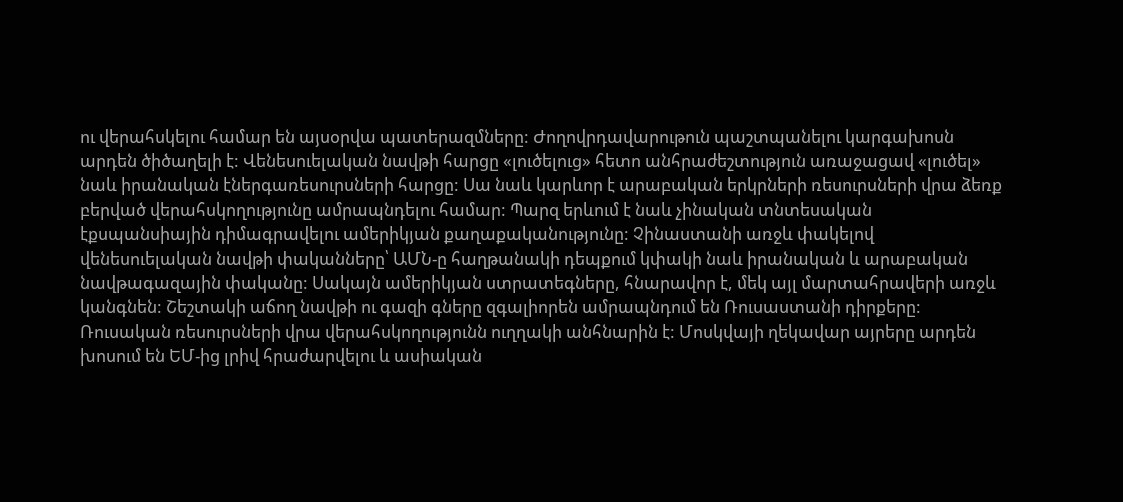ու վերահսկելու համար են այսօրվա պատերազմները: Ժողովրդավարութուն պաշտպանելու կարգախոսն արդեն ծիծաղելի է: Վենեսուելական նավթի հարցը «լուծելուց» հետո անհրաժեշտություն առաջացավ «լուծել» նաև իրանական էներգառեսուրսների հարցը: Սա նաև կարևոր է արաբական երկրների ռեսուրսների վրա ձեռք բերված վերահսկողությունը ամրապնդելու համար: Պարզ երևում է նաև չինական տնտեսական էքսպանսիային դիմագրավելու ամերիկյան քաղաքականությունը: Չինաստանի առջև փակելով վենեսուելական նավթի փականները՝ ԱՄՆ-ը հաղթանակի դեպքում կփակի նաև իրանական և արաբական նավթագազային փականը: Սակայն ամերիկյան ստրատեգները, հնարավոր է, մեկ այլ մարտահրավերի առջև կանգնեն: Շեշտակի աճող նավթի ու գազի գները զգալիորեն ամրապնդում են Ռուսաստանի դիրքերը: Ռուսական ռեսուրսների վրա վերահսկողությունն ուղղակի անհնարին է: Մոսկվայի ղեկավար այրերը արդեն խոսում են ԵՄ-ից լրիվ հրաժարվելու և ասիական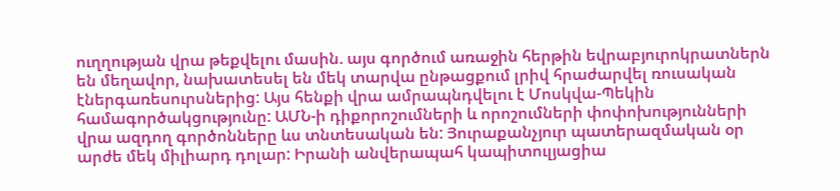ուղղության վրա թեքվելու մասին. այս գործում առաջին հերթին եվրաբյուրոկրատներն են մեղավոր, նախատեսել են մեկ տարվա ընթացքում լրիվ հրաժարվել ռուսական էներգառեսուրսներից: Այս հենքի վրա ամրապնդվելու է Մոսկվա-Պեկին համագործակցությունը: ԱՄՆ-ի դիքորոշումների և որոշումների փոփոխությունների վրա ազդող գործոնները ևս տնտեսական են: Յուրաքանչյուր պատերազմական օր արժե մեկ միլիարդ դոլար: Իրանի անվերապահ կապիտուլյացիա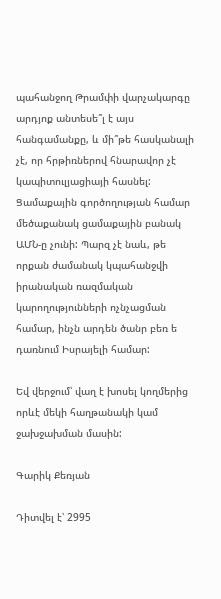պահանջող Թրամփի վարչակարգը արդյոք անտեսե՞լ է այս հանգամանքը, և մի՞թե հասկանալի չէ, որ հրթիռներով հնարավոր չէ կապիտուլյացիայի հասնել: Ցամաքային գործողության համար մեծաքանակ ցամաքային բանակ ԱՄՆ-ը չունի: Պարզ չէ նաև, թե որքան ժամանակ կպահանջվի իրանական ռազմական կարողությունների ոչնչացման համար, ինչն արդեն ծանր բեռ ե դառնում Իսրայելի համար:

Եվ վերջում՝ վաղ է խոսել կողմերից որևէ մեկի հաղթանակի կամ ջախջախման մասին:

Գարիկ Քեռյան

Դիտվել է՝ 2995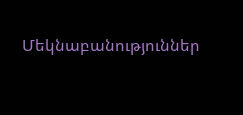Մեկնաբանություններ